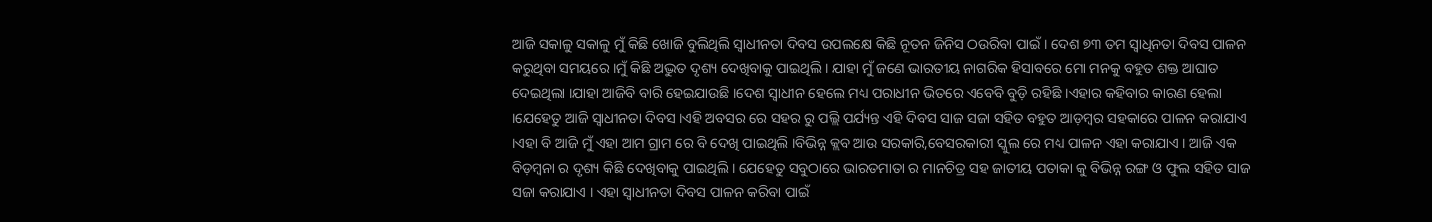ଆଜି ସକାଳୁ ସକାଳୁ ମୁଁ କିଛି ଖୋଜି ବୁଲିଥିଲି ସ୍ଵାଧୀନତା ଦିବସ ଉପଲକ୍ଷେ କିଛି ନୂତନ ଜିନିସ ଠଉରିବା ପାଇଁ । ଦେଶ ୭୩ ତମ ସ୍ବାଧିନତା ଦିବସ ପାଳନ କରୁଥିବା ସମୟରେ ।ମୁଁ କିଛି ଅଦ୍ଭୁତ ଦୃଶ୍ୟ ଦେଖିବାକୁ ପାଇଥିଲି । ଯାହା ମୁଁ ଜଣେ ଭାରତୀୟ ନାଗରିକ ହିସାବରେ ମୋ ମନକୁ ବହୁତ ଶକ୍ତ ଆଘାତ ଦେଇଥିଲା ।ଯାହା ଆଜିବି ବାରି ହେଇଯାଉଛି ।ଦେଶ ସ୍ବାଧୀନ ହେଲେ ମଧ୍ୟ ପରାଧୀନ ଭିତରେ ଏବେବି ବୁଡ଼ି ରହିଛି ।ଏହାର କହିବାର କାରଣ ହେଲା ।ଯେହେତୁ ଆଜି ସ୍ଵାଧୀନତା ଦିବସ ।ଏହି ଅବସର ରେ ସହର ରୁ ପଲ୍ଲି ପର୍ଯ୍ୟନ୍ତ ଏହି ଦିବସ ସାଜ ସଜା ସହିତ ବହୁତ ଆଡ଼ମ୍ବର ସହକାରେ ପାଳନ କରାଯାଏ ।ଏହା ବି ଆଜି ମୁଁ ଏହା ଆମ ଗ୍ରାମ ରେ ବି ଦେଖି ପାଇଥିଲି ।ବିଭିନ୍ନ କ୍ଲବ ଆଉ ସରକାରି,ବେସରକାରୀ ସ୍କୁଲ ରେ ମଧ୍ୟ ପାଳନ ଏହା କରାଯାଏ । ଆଜି ଏକ ବିଡ଼ମ୍ବନା ର ଦୃଶ୍ୟ କିଛି ଦେଖିବାକୁ ପାଇଥିଲି । ଯେହେତୁ ସବୁଠାରେ ଭାରତମାତା ର ମାନଚିତ୍ର ସହ ଜାତୀୟ ପତାକା କୁ ବିଭିନ୍ନ ରଙ୍ଗ ଓ ଫୁଲ ସହିତ ସାଜ ସଜା କରାଯାଏ । ଏହା ସ୍ଵାଧୀନତା ଦିବସ ପାଳନ କରିବା ପାଇଁ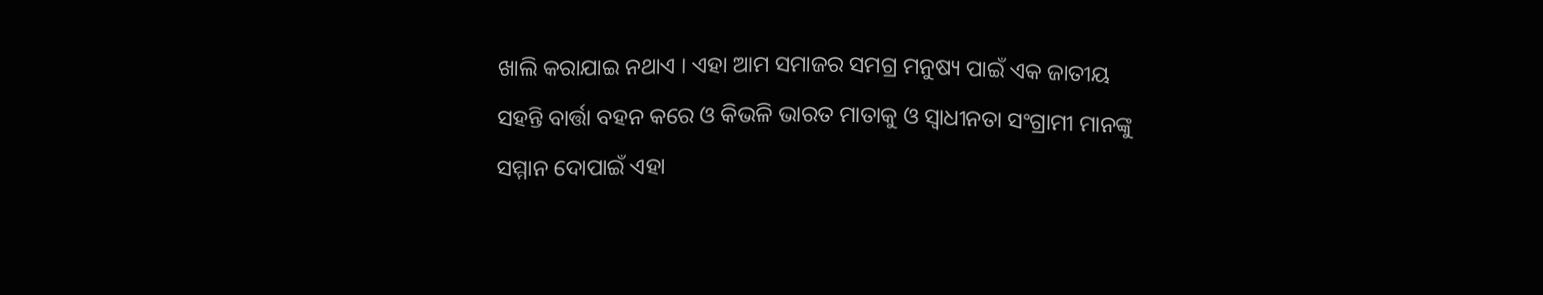ଖାଲି କରାଯାଇ ନଥାଏ । ଏହା ଆମ ସମାଜର ସମଗ୍ର ମନୁଷ୍ୟ ପାଇଁ ଏକ ଜାତୀୟ ସହନ୍ତି ବାର୍ତ୍ତା ବହନ କରେ ଓ କିଭଳି ଭାରତ ମାତାକୁ ଓ ସ୍ଵାଧୀନତା ସଂଗ୍ରାମୀ ମାନଙ୍କୁ ସମ୍ମାନ ଦୋପାଇଁ ଏହା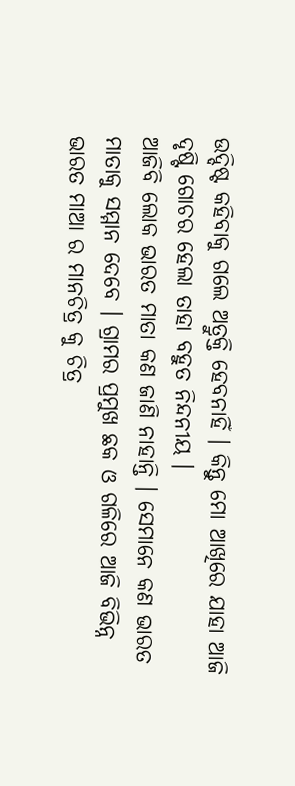ଉଦ୍ଦିଷ୍ଟ କହିବାକୁ ଗଲେ ଅତ୍ରୁକ୍ତି ହେବନାହିଁ । କିନ୍ତୁ ମୋ ଆଖିରେ ଯାହା ଆଜି ଦୃଷ୍ଟି ଗୋଚର ହେଲା ତାହା ବହୁତ ନିନ୍ଦନୀୟ ।
ଆଜିବି ଲୋକ ଭାରତ ମାତା କଣ ଜାଣି ନାହାନ୍ତି । ସେମାନେ କଣ ଭାରତ ମାତାକୁ ସମ୍ମାନ ଦେବେ । ଗ୍ରାମର ପ୍ରମୁଖ ଛକ ଓ ଗଳିରେ ଆଜି ବିଭିନ୍ନ ଭାରତ ମାଆ ର ମାନଚିତ୍ର କୁ ଚିତ୍ର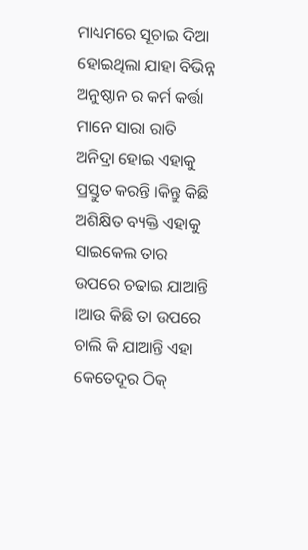ମାଧ୍ୟମରେ ସୂଚାଇ ଦିଆ ହୋଇଥିଲା ଯାହା ବିଭିନ୍ନ ଅନୁଷ୍ଠାନ ର କର୍ମ କର୍ତ୍ତା ମାନେ ସାରା ରାତି ଅନିଦ୍ରା ହୋଇ ଏହାକୁ ପ୍ରସ୍ତୁତ କରନ୍ତି ।କିନ୍ତୁ କିଛି ଅଶିକ୍ଷିତ ବ୍ୟକ୍ତି ଏହାକୁ ସାଇକେଲ ତାର ଉପରେ ଚଢାଇ ଯାଆନ୍ତି ।ଆଉ କିଛି ତା ଉପରେ ଚାଲି କି ଯାଆନ୍ତି ଏହା କେତେଦୂର ଠିକ୍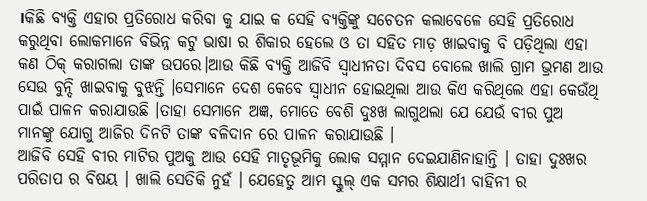।କିଛି ବ୍ୟକ୍ତି ଏହାର ପ୍ରତିରୋଧ କରିବା କୁ ଯାଇ କ ସେହି ବ୍ୟକ୍ତିଙ୍କୁ ସଚେତନ କଲାବେଳେ ସେହି ପ୍ରତିରୋଧ କରୁଥିବା ଲୋକମାନେ ବିଭିନ୍ନ କଟୁ ଭାଷା ର ଶିକାର ହେଲେ ଓ ତା ସହିତ ମାଡ଼ ଖାଇବାକୁ ବି ପଡ଼ିଥିଲା ଏହା କଣ ଠିକ୍ କରାଗଲା ତାଙ୍କ ଉପରେ।ଆଉ କିଛି ବ୍ୟକ୍ତି ଆଜିବି ସ୍ଵାଧୀନତା ଦିବସ ବୋଲେ ଖାଲି ଗ୍ରାମ ଭ୍ରମଣ ଆଉ ସେଉ ବୁନ୍ଦି ଖାଇବାକୁ ବୁଝନ୍ତି ।ସେମାନେ ଦେଶ କେବେ ସ୍ବାଧୀନ ହୋଇଥିଲା ଆଉ କିଏ କରିଥିଲେ ଏହା କେଉଁଥି ପାଇଁ ପାଳନ କରାଯାଉଛି ।ତାହା ସେମାନେ ଅଜ୍ଞ, ମୋତେ ବେଶି ଦୁଃଖ ଲାଗୁଥଲା ଯେ ଯେଉଁ ବୀର ପୁଅ ମାନଙ୍କୁ ଯୋଗୁ ଆଜିର ଦିନଟି ତାଙ୍କ ବଳିଦାନ ରେ ପାଳନ କରାଯାଉଛି ।
ଆଜିବି ସେହି ବୀର ମାଟିର ପୁଅକୁ ଆଉ ସେହି ମାତୃଭୂମିକୁ ଲୋକ ସମ୍ମାନ ଦେଇଯାଣିନାହାନ୍ତି । ତାହା ଦୁଃଖର ପରିତାପ ର ବିଷୟ । ଖାଲି ସେତିକି ନୁହଁ । ଯେହେତୁ ଆମ ସ୍କୁଲ୍ ଏକ ସମର ଶିକ୍ଷାର୍ଥୀ ବାହିନୀ ର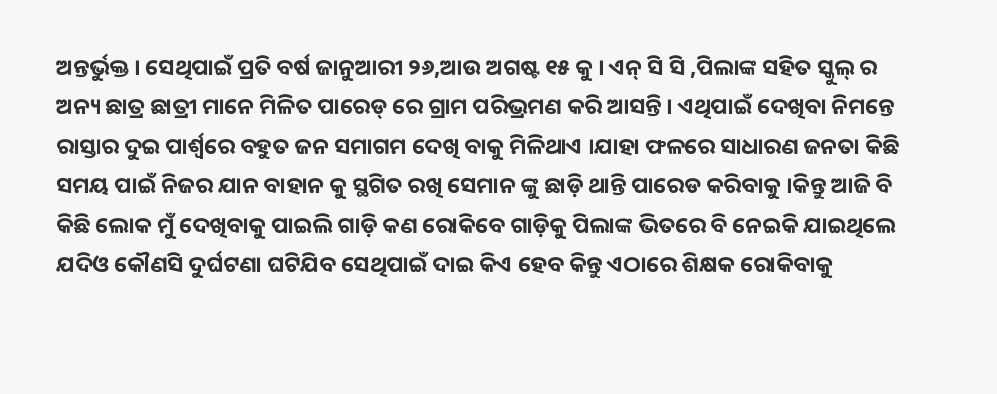ଅନ୍ତର୍ଭୁକ୍ତ । ସେଥିପାଇଁ ପ୍ରତି ବର୍ଷ ଜାନୁଆରୀ ୨୬,ଆଉ ଅଗଷ୍ଟ ୧୫ କୁ । ଏନ୍ ସି ସି ,ପିଲାଙ୍କ ସହିତ ସ୍କୁଲ୍ ର ଅନ୍ୟ ଛାତ୍ର ଛାତ୍ରୀ ମାନେ ମିଳିତ ପାରେଡ୍ ରେ ଗ୍ରାମ ପରିଭ୍ରମଣ କରି ଆସନ୍ତି । ଏଥିପାଇଁ ଦେଖିବା ନିମନ୍ତେ ରାସ୍ତାର ଦୁଇ ପାର୍ଶ୍ୱରେ ବହୁତ ଜନ ସମାଗମ ଦେଖି ବାକୁ ମିଳିଥାଏ ।ଯାହା ଫଳରେ ସାଧାରଣ ଜନତା କିଛି ସମୟ ପାଇଁ ନିଜର ଯାନ ବାହାନ କୁ ସ୍ଥଗିତ ରଖି ସେମାନ ଙ୍କୁ ଛାଡ଼ି ଥାନ୍ତି ପାରେଡ କରିବାକୁ ।କିନ୍ତୁ ଆଜି ବି କିଛି ଲୋକ ମୁଁ ଦେଖିବାକୁ ପାଇଲି ଗାଡ଼ି କଣ ରୋକିବେ ଗାଡ଼ିକୁ ପିଲାଙ୍କ ଭିତରେ ବି ନେଇକି ଯାଇଥିଲେ ଯଦିଓ କୌଣସି ଦୁର୍ଘଟଣା ଘଟିଯିବ ସେଥିପାଇଁ ଦାଇ କିଏ ହେବ କିନ୍ତୁ ଏଠାରେ ଶିକ୍ଷକ ରୋକିବାକୁ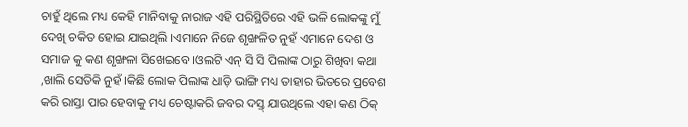ଚାହୁଁ ଥିଲେ ମଧ୍ୟ କେହି ମାନିବାକୁ ନାରାଜ ଏହି ପରିସ୍ଥିତିରେ ଏହି ଭଳି ଲୋକଙ୍କୁ ମୁଁ ଦେଖି ଚକିତ ହୋଇ ଯାଇଥିଲି ।ଏମାନେ ନିଜେ ଶୃଙ୍ଖଳିତ ନୁହଁ ଏମାନେ ଦେଶ ଓ ସମାଜ କୁ କଣ ଶୃଙ୍ଖଳା ସିଖେଇବେ ।ଓଲଟି ଏନ୍ ସି ସି ପିଲାଙ୍କ ଠାରୁ ଶିଖିବା କଥା ,ଖାଲି ସେତିକି ନୁହଁ ।କିଛି ଲୋକ ପିଲାଙ୍କ ଧାଡ଼ି ଭାଙ୍ଗି ମଧ୍ୟ ତାହାର ଭିତରେ ପ୍ରବେଶ କରି ରାସ୍ତା ପାର ହେବାକୁ ମଧ୍ୟ ଚେଷ୍ଟାକରି ଜବର ଦସ୍ତ୍ ଯାଉଥିଲେ ଏହା କଣ ଠିକ୍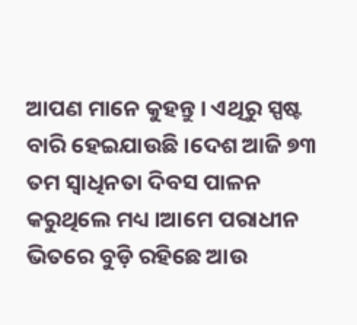ଆପଣ ମାନେ କୁହନ୍ତୁ । ଏଥିରୁ ସ୍ପଷ୍ଟ ବାରି ହେଇଯାଉଛି ।ଦେଶ ଆଜି ୭୩ ତମ ସ୍ବାଧିନତା ଦିବସ ପାଳନ କରୁଥିଲେ ମଧ୍ୟ ।ଆମେ ପରାଧୀନ ଭିତରେ ବୁଡ଼ି ରହିଛେ ଆଉ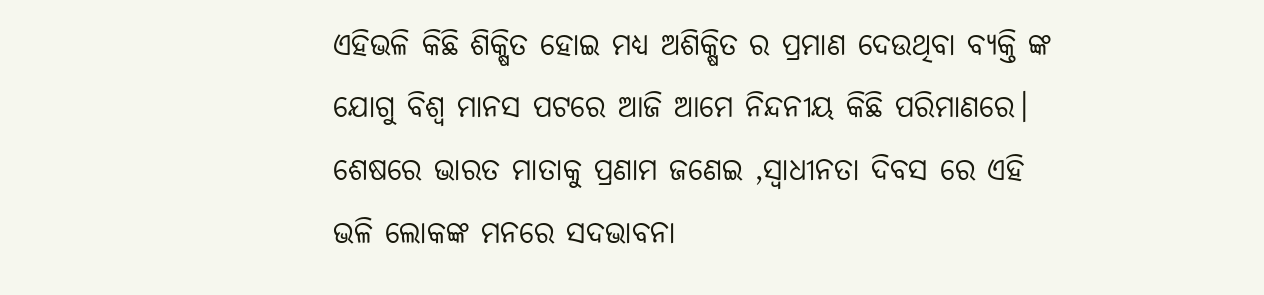ଏହିଭଳି କିଛି ଶିକ୍ଷିତ ହୋଇ ମଧ୍ୟ ଅଶିକ୍ଷିତ ର ପ୍ରମାଣ ଦେଉଥିବା ବ୍ୟକ୍ତି ଙ୍କ ଯୋଗୁ ବିଶ୍ଵ ମାନସ ପଟରେ ଆଜି ଆମେ ନିନ୍ଦନୀୟ କିଛି ପରିମାଣରେ। ଶେଷରେ ଭାରତ ମାତାକୁ ପ୍ରଣାମ ଜଣେଇ ,ସ୍ଵାଧୀନତା ଦିବସ ରେ ଏହି ଭଳି ଲୋକଙ୍କ ମନରେ ସଦଭାବନା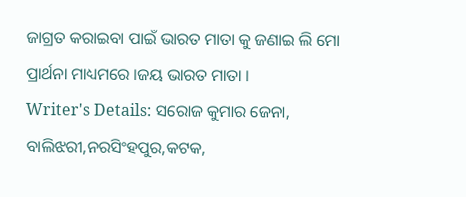ଜାଗ୍ରତ କରାଇବା ପାଇଁ ଭାରତ ମାତା କୁ ଜଣାଇ ଲି ମୋ ପ୍ରାର୍ଥନା ମାଧ୍ୟମରେ ।ଜୟ ଭାରତ ମାତା ।
Writer's Details: ସରୋଜ କୁମାର ଜେନା,
ବାଲିଝରୀ,ନରସିଂହପୁର,କଟକ,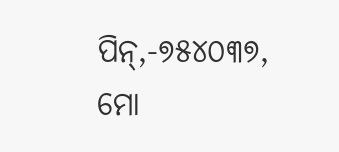ପିନ୍,-୭୫୪୦୩୭,
ମୋ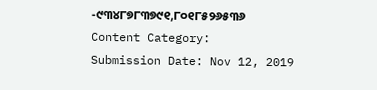-୯୩୪୮୭୮୩୭୯୧,୮୦୧୮୫୨୬୫୩୬
Content Category:
Submission Date: Nov 12, 2019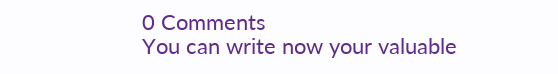0 Comments
You can write now your valuable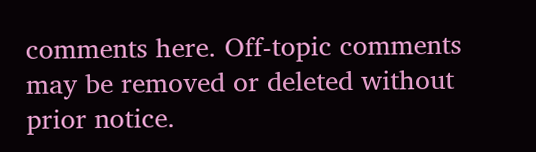comments here. Off-topic comments may be removed or deleted without prior notice.